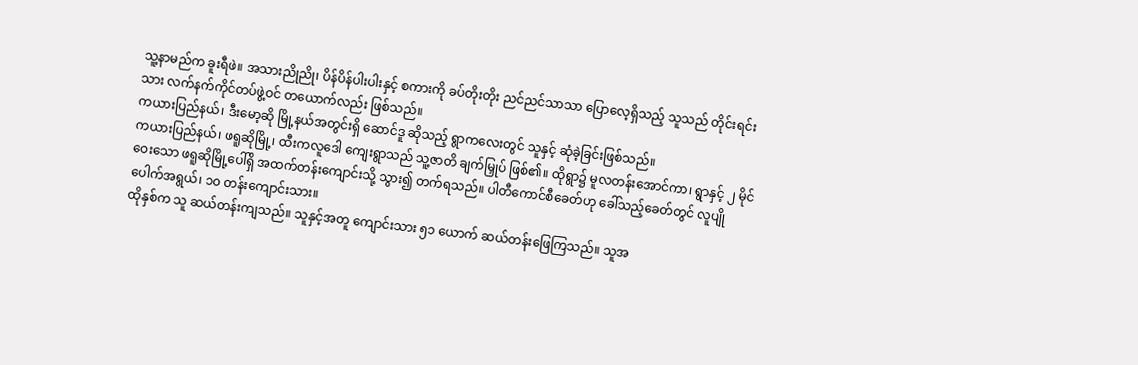သူ့နာမည်က ခူးရီဖဲ။ အသားညိုညို၊ ပိန်ပိန်ပါးပါးနှင့် စကားကို ခပ်တိုးတိုး ညင်ညင်သာသာ ပြောလေ့ရှိသည့် သူသည် တိုင်းရင်းသား လက်နက်ကိုင်တပ်ဖွဲ့ဝင် တယောက်လည်း ဖြစ်သည်။
ကယားပြည်နယ်၊ ဒီးမော့ဆို မြို့နယ်အတွင်းရှိ ဆောင်ဒူ ဆိုသည့် ရွာကလေးတွင် သူနှင့် ဆုံခဲ့ခြင်းဖြစ်သည်။
ကယားပြည်နယ်၊ ဖရူဆိုမြို့၊ ထီးကလူဒေါ ကျေးရွာသည် သူ့ဇာတိ ချက်မြှုပ် ဖြစ်၏။ ထိုရွာ၌ မူလတန်းအောင်ကာ၊ ရွာနှင့် ၂ မိုင်ဝေးသော ဖရူဆိုမြို့ပေါ်ရှိ အထက်တန်းကျောင်းသို့ သွား၍ တက်ရသည်။ ပါတီကောင်စီခေတ်ဟု ခေါ်သည့်ခေတ်တွင် လူပျိုပေါက်အရွယ်၊ ၁၀ တန်းကျောင်းသား။
ထိုနှစ်က သူ ဆယ်တန်းကျသည်။ သူနှင့်အတူ ကျောင်းသား ၅၁ ယောက် ဆယ်တန်းဖြေကြသည်။ သူအ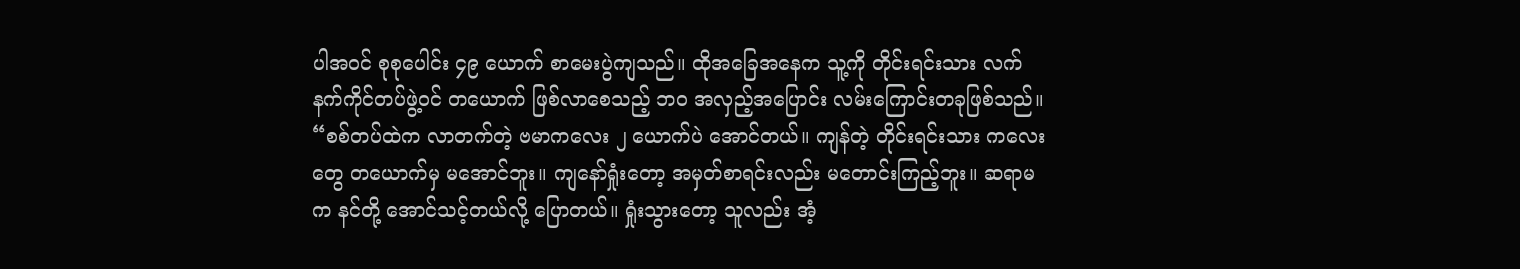ပါအဝင် စုစုပေါင်း ၄၉ ယောက် စာမေးပွဲကျသည်။ ထိုအခြေအနေက သူ့ကို တိုင်းရင်းသား လက်နက်ကိုင်တပ်ဖွဲ့ဝင် တယောက် ဖြစ်လာစေသည့် ဘဝ အလှည့်အပြောင်း လမ်းကြောင်းတခုဖြစ်သည်။
“စစ်တပ်ထဲက လာတက်တဲ့ ဗမာကလေး ၂ ယောက်ပဲ အောင်တယ်။ ကျန်တဲ့ တိုင်းရင်းသား ကလေးတွေ တယောက်မှ မအောင်ဘူး။ ကျနော်ရှုံးတော့ အမှတ်စာရင်းလည်း မတောင်းကြည့်ဘူး။ ဆရာမက နင်တို့ အောင်သင့်တယ်လို့ ပြောတယ်။ ရှုံးသွားတော့ သူလည်း အံ့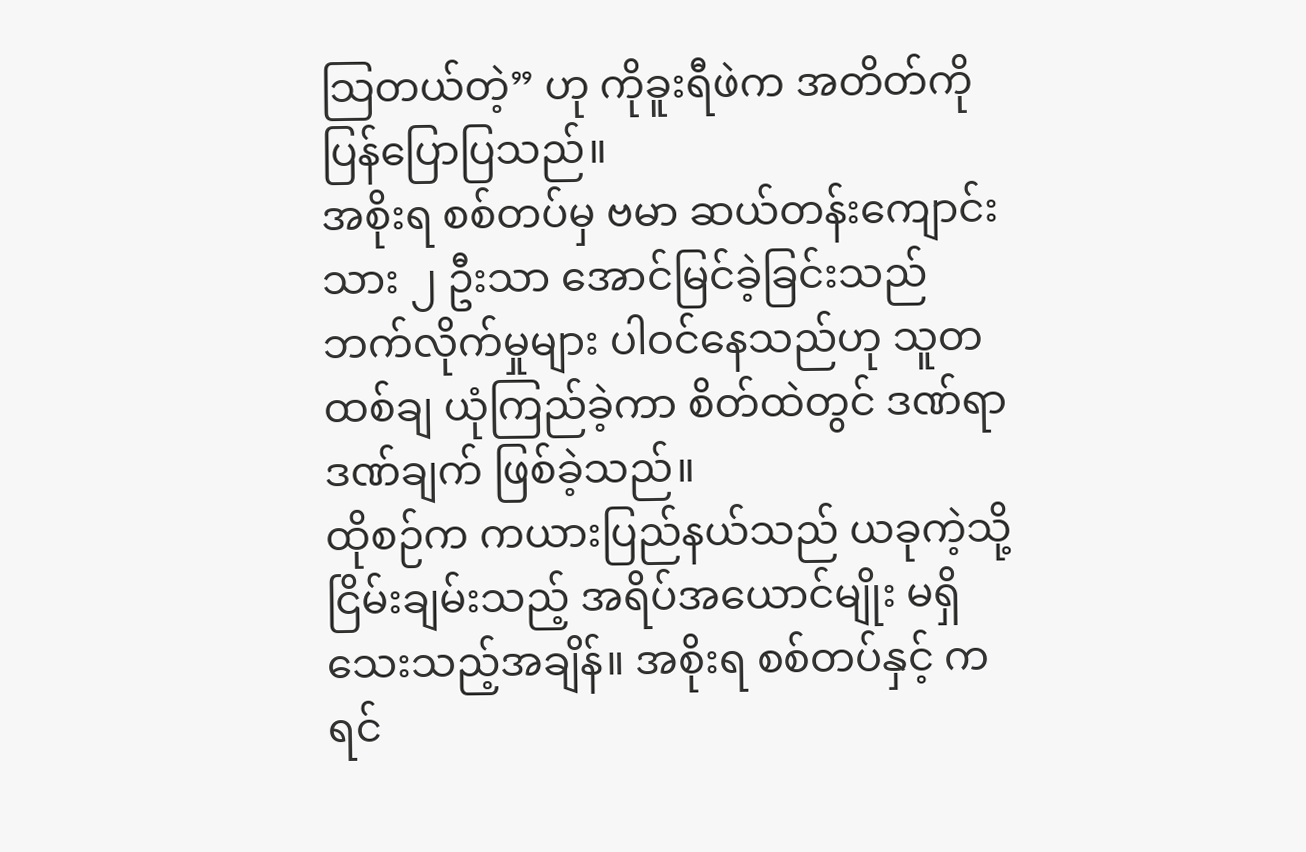သြတယ်တဲ့” ဟု ကိုခူးရီဖဲက အတိတ်ကို ပြန်ပြောပြသည်။
အစိုးရ စစ်တပ်မှ ဗမာ ဆယ်တန်းကျောင်းသား ၂ ဦးသာ အောင်မြင်ခဲ့ခြင်းသည် ဘက်လိုက်မှုများ ပါဝင်နေသည်ဟု သူတထစ်ချ ယုံကြည်ခဲ့ကာ စိတ်ထဲတွင် ဒဏ်ရာဒဏ်ချက် ဖြစ်ခဲ့သည်။
ထိုစဉ်က ကယားပြည်နယ်သည် ယခုကဲ့သို့ ငြိမ်းချမ်းသည့် အရိပ်အယောင်မျိုး မရှိသေးသည့်အချိန်။ အစိုးရ စစ်တပ်နှင့် ကရင်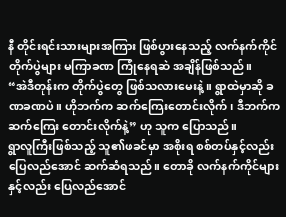နီ တိုင်းရင်းသားများအကြား ဖြစ်ပွားနေသည့် လက်နက်ကိုင် တိုက်ပွဲများ မကြာခဏ ကြုံနေရဆဲ အချိန်ဖြစ်သည်။
“အဲဒီတုန်းက တိုက်ပွဲတွေ ဖြစ်သလားမေးနဲ့။ ရွာထဲမှာဆို ခဏခဏပဲ။ ဟိုဘက်က ဆက်ကြေးတောင်းလိုက်၊ ဒီဘက်က ဆက်ကြေး တောင်းလိုက်နဲ့” ဟု သူက ပြောသည်။
ရွာလူကြီးဖြစ်သည့် သူ၏ဖခင်မှာ အစိုးရ စစ်တပ်နှင့်လည်း ပြေလည်အောင် ဆက်ဆံရသည်။ တောခို လက်နက်ကိုင်များနှင့်လည်း ပြေလည်အောင်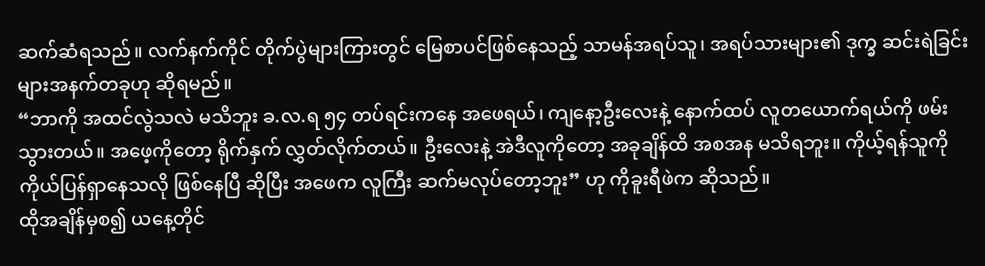ဆက်ဆံရသည်။ လက်နက်ကိုင် တိုက်ပွဲများကြားတွင် မြေစာပင်ဖြစ်နေသည့် သာမန်အရပ်သူ၊ အရပ်သားများ၏ ဒုက္ခ ဆင်းရဲခြင်းများအနက်တခုဟု ဆိုရမည်။
“ဘာကို အထင်လွဲသလဲ မသိဘူး ခ.လ.ရ ၅၄ တပ်ရင်းကနေ အဖေရယ်၊ ကျနော့ဦးလေးနဲ့ နောက်ထပ် လူတယောက်ရယ်ကို ဖမ်းသွားတယ်။ အဖေ့ကိုတော့ ရိုက်နှက် လွှတ်လိုက်တယ်။ ဦးလေးနဲ့ အဲဒီလူကိုတော့ အခုချိန်ထိ အစအန မသိရဘူး။ ကိုယ့်ရန်သူကို ကိုယ်ပြန်ရှာနေသလို ဖြစ်နေပြီ ဆိုပြီး အဖေက လူကြီး ဆက်မလုပ်တော့ဘူး” ဟု ကိုခူးရီဖဲက ဆိုသည်။
ထိုအချိန်မှစ၍ ယနေ့တိုင်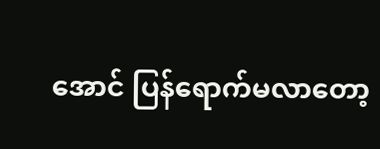အောင် ပြန်ရောက်မလာတော့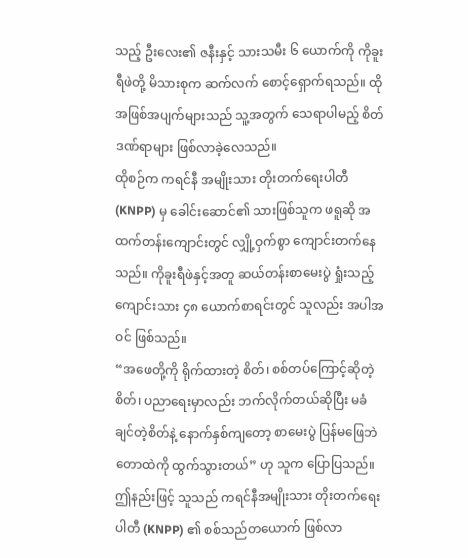သည့် ဦးလေး၏ ဇနီးနှင့် သားသမီး ၆ ယောက်ကို ကိုခူးရီဖဲတို့ မိသားစုက ဆက်လက် စောင့်ရှောက်ရသည်။ ထို အဖြစ်အပျက်များသည် သူ့အတွက် သေရာပါမည့် စိတ်ဒဏ်ရာများ ဖြစ်လာခဲ့လေသည်။
ထိုစဉ်က ကရင်နီ အမျိုးသား တိုးတက်ရေးပါတီ (KNPP) မှ ခေါင်းဆောင်၏ သားဖြစ်သူက ဖရူဆို အထက်တန်းကျောင်းတွင် လျှို့ဝှက်စွာ ကျောင်းတက်နေသည်။ ကိုခူးရီဖဲနှင့်အတူ ဆယ်တန်းစာမေးပွဲ ရှုံးသည့် ကျောင်းသား ၄၈ ယောက်စာရင်းတွင် သူလည်း အပါအဝင် ဖြစ်သည်။
“အဖေတို့ကို ရိုက်ထားတဲ့ စိတ်၊ စစ်တပ်ကြောင့်ဆိုတဲ့ စိတ်၊ ပညာရေးမှာလည်း ဘက်လိုက်တယ်ဆိုပြီး မခံချင်တဲ့စိတ်နဲ့ နောက်နှစ်ကျတော့ စာမေးပွဲ ပြန်မဖြေဘဲ တောထဲကို ထွက်သွားတယ်” ဟု သူက ပြောပြသည်။
ဤနည်းဖြင့် သူသည် ကရင်နီအမျိုးသား တိုးတက်ရေးပါတီ (KNPP) ၏ စစ်သည်တယောက် ဖြစ်လာ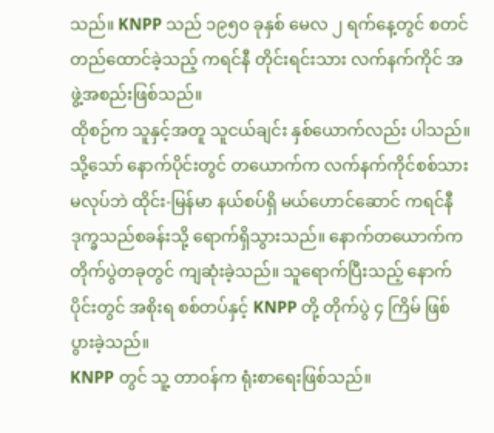သည်။ KNPP သည် ၁၉၅၀ ခုနှစ် မေလ ၂ ရက်နေ့တွင် စတင်တည်ထောင်ခဲ့သည့် ကရင်နီ တိုင်းရင်းသား လက်နက်ကိုင် အဖွဲ့အစည်းဖြစ်သည်။
ထိုစဉ်က သူနှင့်အတူ သူငယ်ချင်း နှစ်ယောက်လည်း ပါသည်။ သို့သော် နောက်ပိုင်းတွင် တယောက်က လက်နက်ကိုင်စစ်သား မလုပ်ဘဲ ထိုင်း-မြန်မာ နယ်စပ်ရှိ မယ်ဟောင်ဆောင် ကရင်နီ ဒုက္ခသည်စခန်းသို့ ရောက်ရှိသွားသည်။ နောက်တယောက်က တိုက်ပွဲတခုတွင် ကျဆုံးခဲ့သည်။ သူရောက်ပြီးသည့် နောက်ပိုင်းတွင် အစိုးရ စစ်တပ်နှင့် KNPP တို့ တိုက်ပွဲ ၄ ကြိမ် ဖြစ်ပွားခဲ့သည်။
KNPP တွင် သူ့ တာဝန်က ရုံးစာရေးဖြစ်သည်။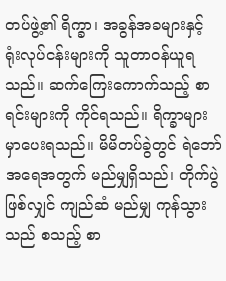တပ်ဖွဲ့၏ ရိက္ခာ၊ အခွန်အခများနှင့် ရုံးလုပ်ငန်းများကို သူတာဝန်ယူရသည်။ ဆက်ကြေးကောက်သည့် စာရင်းများကို ကိုင်ရသည်။ ရိက္ခာများ မှာပေးရသည်။ မိမိတပ်ခွဲတွင် ရဲဘော်အရေအတွက် မည်မျှရှိသည်၊ တိုက်ပွဲဖြစ်လျှင် ကျည်ဆံ မည်မျှ ကုန်သွားသည် စသည့် စာ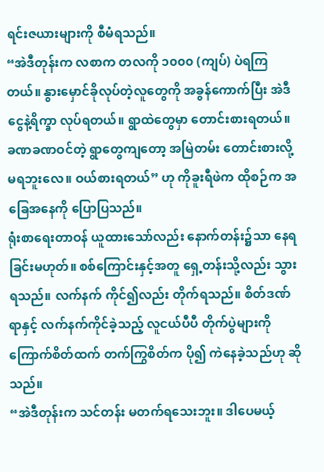ရင်းဇယားများကို စီမံရသည်။
“အဲဒီတုန်းက လစာက တလကို ၁၀၀၀ (ကျပ်) ပဲရကြတယ်။ နွားမှောင်ခိုလုပ်တဲ့လူတွေကို အခွန်ကောက်ပြီး အဲဒီငွေနဲ့ရိက္ခာ လုပ်ရတယ်။ ရွာထဲတွေမှာ တောင်းစားရတယ်။ ခဏခဏဝင်တဲ့ ရွာတွေကျတော့ အမြဲတမ်း တောင်းစားလို့ မရဘူးလေ။ ဝယ်စားရတယ်” ဟု ကိုခူးရီဖဲက ထိုစဉ်က အခြေအနေကို ပြောပြသည်။
ရုံးစာရေးတာဝန် ယူထားသော်လည်း နောက်တန်း၌သာ နေရခြင်းမဟုတ်။ စစ်ကြောင်းနှင့်အတူ ရှေ့တန်းသို့လည်း သွားရသည်။ လက်နက် ကိုင်၍လည်း တိုက်ရသည်။ စိတ်ဒဏ်ရာနှင့် လက်နက်ကိုင်ခဲ့သည့် လူငယ်ပီပီ တိုက်ပွဲများကို ကြောက်စိတ်ထက် တက်ကြွစိတ်က ပို၍ ကဲနေခဲ့သည်ဟု ဆိုသည်။
“အဲဒီတုန်းက သင်တန်း မတက်ရသေးဘူး။ ဒါပေမယ့်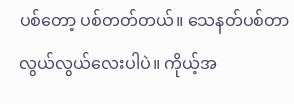ပစ်တော့ ပစ်တတ်တယ်။ သေနတ်ပစ်တာ လွယ်လွယ်လေးပါပဲ။ ကိုယ့်အ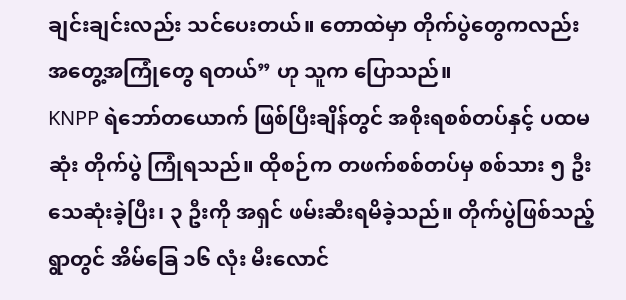ချင်းချင်းလည်း သင်ပေးတယ်။ တောထဲမှာ တိုက်ပွဲတွေကလည်း အတွေ့အကြုံတွေ ရတယ်” ဟု သူက ပြောသည်။
KNPP ရဲဘော်တယောက် ဖြစ်ပြီးချိန်တွင် အစိုးရစစ်တပ်နှင့် ပထမဆုံး တိုက်ပွဲ ကြုံရသည်။ ထိုစဉ်က တဖက်စစ်တပ်မှ စစ်သား ၅ ဦး သေဆုံးခဲ့ပြီး၊ ၃ ဦးကို အရှင် ဖမ်းဆီးရမိခဲ့သည်။ တိုက်ပွဲဖြစ်သည့် ရွာတွင် အိမ်ခြေ ၁၆ လုံး မီးလောင်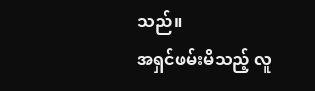သည်။
အရှင်ဖမ်းမိသည့် လူ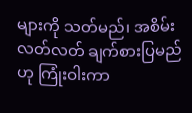များကို သတ်မည်၊ အစိမ်းလတ်လတ် ချက်စားပြမည်ဟု ကြုံးဝါးကာ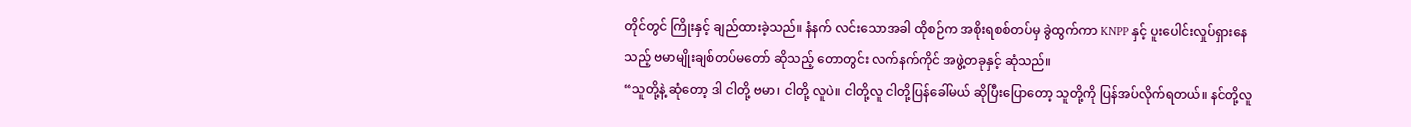တိုင်တွင် ကြိုးနှင့် ချည်ထားခဲ့သည်။ နံနက် လင်းသောအခါ ထိုစဉ်က အစိုးရစစ်တပ်မှ ခွဲထွက်ကာ KNPP နှင့် ပူးပေါင်းလှုပ်ရှားနေသည့် ဗမာမျိုးချစ်တပ်မတော် ဆိုသည့် တောတွင်း လက်နက်ကိုင် အဖွဲ့တခုနှင့် ဆုံသည်။
“သူတို့နဲ့ ဆုံတော့ ဒါ ငါတို့ ဗမာ၊ ငါတို့ လူပဲ။ ငါတို့လူ ငါတို့ပြန်ခေါ်မယ် ဆိုပြီးပြောတော့ သူတို့ကို ပြန်အပ်လိုက်ရတယ်။ နင်တို့လူ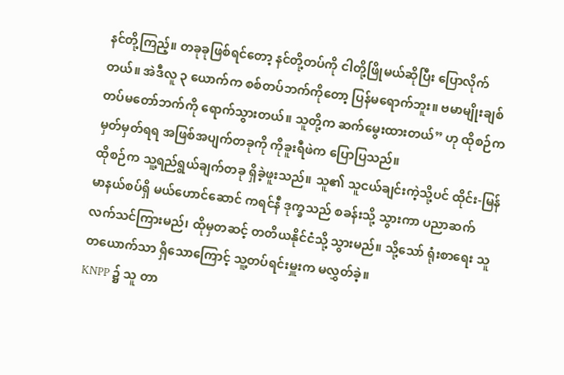နင်တို့ကြည့်။ တခုခုဖြစ်ရင်တော့ နင်တို့တပ်ကို ငါတို့ဖြိုမယ်ဆိုပြီး ပြောလိုက်တယ်။ အဲဒီလူ ၃ ယောက်က စစ်တပ်ဘက်ကိုတော့ ပြန်မရောက်ဘူး။ ဗမာမျိုးချစ် တပ်မတော်ဘက်ကို ရောက်သွားတယ်။ သူတို့က ဆက်မွေးထားတယ်” ဟု ထိုစဉ်က မှတ်မှတ်ရရ အဖြစ်အပျက်တခုကို ကိုခူးရီဖဲက ပြောပြသည်။
ထိုစဉ်က သူ့ရည်ရွယ်ချက်တခု ရှိခဲ့ဖူးသည်။ သူ၏ သူငယ်ချင်းကဲ့သို့ပင် ထိုင်း-မြန်မာနယ်စပ်ရှိ မယ်ဟောင်ဆောင် ကရင်နီ ဒုက္ခသည် စခန်းသို့ သွားကာ ပညာဆက်လက်သင်ကြားမည်၊ ထိုမှတဆင့် တတိယနိုင်ငံသို့ သွားမည်။ သို့သော် ရုံးစာရေး သူတယောက်သာ ရှိသောကြောင့် သူ့တပ်ရင်းမှူးက မလွှတ်ခဲ့။
KNPP ၌ သူ တာ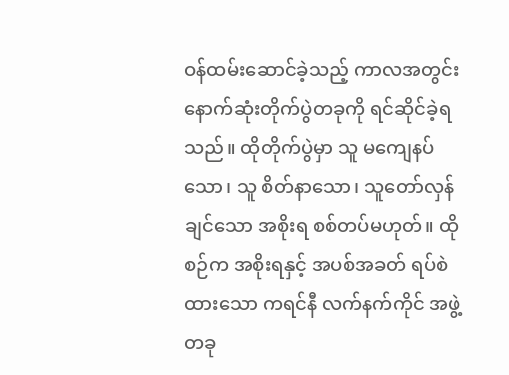ဝန်ထမ်းဆောင်ခဲ့သည့် ကာလအတွင်း နောက်ဆုံးတိုက်ပွဲတခုကို ရင်ဆိုင်ခဲ့ရသည်။ ထိုတိုက်ပွဲမှာ သူ မကျေနပ်သော၊ သူ စိတ်နာသော၊ သူတော်လှန်ချင်သော အစိုးရ စစ်တပ်မဟုတ်။ ထိုစဉ်က အစိုးရနှင့် အပစ်အခတ် ရပ်စဲထားသော ကရင်နီ လက်နက်ကိုင် အဖွဲ့တခု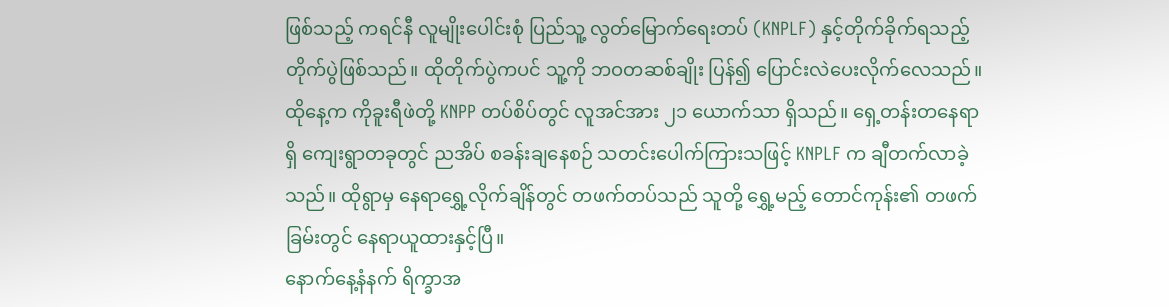ဖြစ်သည့် ကရင်နီ လူမျိုးပေါင်းစုံ ပြည်သူ့ လွတ်မြောက်ရေးတပ် (KNPLF) နှင့်တိုက်ခိုက်ရသည့် တိုက်ပွဲဖြစ်သည်။ ထိုတိုက်ပွဲကပင် သူ့ကို ဘဝတဆစ်ချိုး ပြန်၍ ပြောင်းလဲပေးလိုက်လေသည်။
ထိုနေ့က ကိုခူးရီဖဲတို့ KNPP တပ်စိပ်တွင် လူအင်အား ၂၁ ယောက်သာ ရှိသည်။ ရှေ့တန်းတနေရာရှိ ကျေးရွာတခုတွင် ညအိပ် စခန်းချနေစဉ် သတင်းပေါက်ကြားသဖြင့် KNPLF က ချီတက်လာခဲ့သည်။ ထိုရွာမှ နေရာရွှေ့လိုက်ချိန်တွင် တဖက်တပ်သည် သူတို့ ရွှေ့မည့် တောင်ကုန်း၏ တဖက်ခြမ်းတွင် နေရာယူထားနှင့်ပြီ။
နောက်နေ့နံနက် ရိက္ခာအ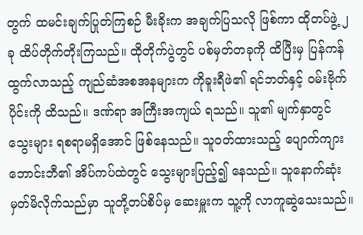တွက် ထမင်းချက်ပြုတ်ကြစဉ် မီးခိုးက အချက်ပြသလို ဖြစ်ကာ ထိုတပ်ဖွဲ့ ၂ ခု ထိပ်တိုက်တိုးကြသည်။ ထိုတိုက်ပွဲတွင် ပစ်မှတ်တခုကို ထိပြီးမှ ပြန်ကန်ထွက်လာသည့် ကျည်ဆံအစအနများက ကိုခူးရီဖဲ၏ ရင်ဘတ်နှင့် ဝမ်းဗိုက်ပိုင်းကို ထိသည်။ ဒဏ်ရာ အကြီးအကျယ် ရသည်။ သူ၏ မျက်နှာတွင် သွေးများ ရစရာမရှိအောင် ဖြစ်နေသည်။ သူဝတ်ထားသည့် ပျောက်ကျား ဘောင်းဘီ၏ အိပ်ကပ်ထဲတွင် သွေးများပြည့်၍ နေသည်။ သူနောက်ဆုံး မှတ်မိလိုက်သည်မှာ သူတို့တပ်စိပ်မှ ဆေးမှူးက သူ့ကို လာကူဆွဲသေးသည်။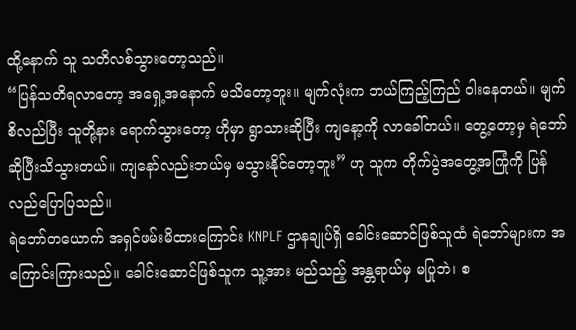ထို့နောက် သူ သတိလစ်သွားတော့သည်။
“ပြန်သတိရလာတော့ အရှေ့အနောက် မသိတော့ဘူး။ မျက်လုံးက ဘယ်ကြည့်ကြည် ဝါးနေတယ်။ မျက်စိလည်ပြီး သူတို့နား ရောက်သွားတော့ ဟိုမှာ ရွာသားဆိုပြီး ကျနော့ကို လာခေါ်တယ်။ တွေ့တော့မှ ရဲဘော် ဆိုပြီးသိသွားတယ်။ ကျနော်လည်းဘယ်မှ မသွားနိုင်တော့ဘူး” ဟု သူက တိုက်ပွဲအတွေ့အကြုံကို ပြန်လည်ပြောပြသည်။
ရဲဘော်တယောက် အရှင်ဖမ်းမိထားကြောင်း KNPLF ဌာနချုပ်ရှိ ခေါင်းဆောင်ဖြစ်သူထံ ရဲဘော်များက အကြောင်းကြားသည်။ ခေါင်းဆောင်ဖြစ်သူက သူ့အား မည်သည့် အန္တရာယ်မှ မပြုဘဲ၊ စ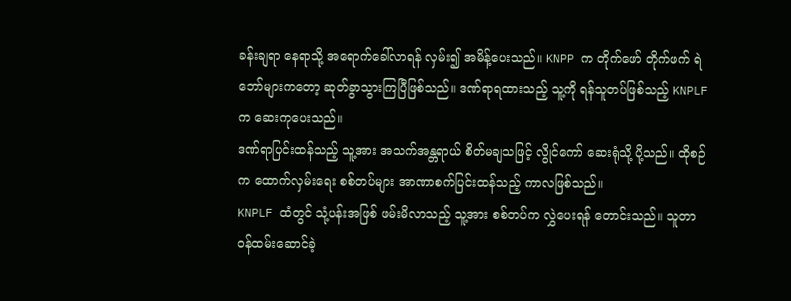ခန်းချရာ နေရာသို့ အရောက်ခေါ်လာရန် လှမ်း၍ အမိန့်ပေးသည်။ KNPP က တိုက်ဖော် တိုက်ဖက် ရဲဘော်များကတော့ ဆုတ်ခွာသွားကြပြီဖြစ်သည်။ ဒဏ်ရာရထားသည့် သူ့ကို ရန်သူတပ်ဖြစ်သည့် KNPLF က ဆေးကုပေးသည်။
ဒဏ်ရာပြင်းထန်သည့် သူ့အား အသက်အန္တရာယ် စိတ်မချသဖြင့် လွိုင်ကော် ဆေးရုံသို့ ပို့သည်။ ထိုစဉ်က ထောက်လှမ်းရေး စစ်တပ်များ အာဏာစက်ပြင်းထန်သည့် ကာလဖြစ်သည်။
KNPLF ထံတွင် သုံ့ပန်းအဖြစ် ဖမ်းမိလာသည့် သူ့အား စစ်တပ်က လွှဲပေးရန် တောင်းသည်။ သူတာဝန်ထမ်းဆောင်ခဲ့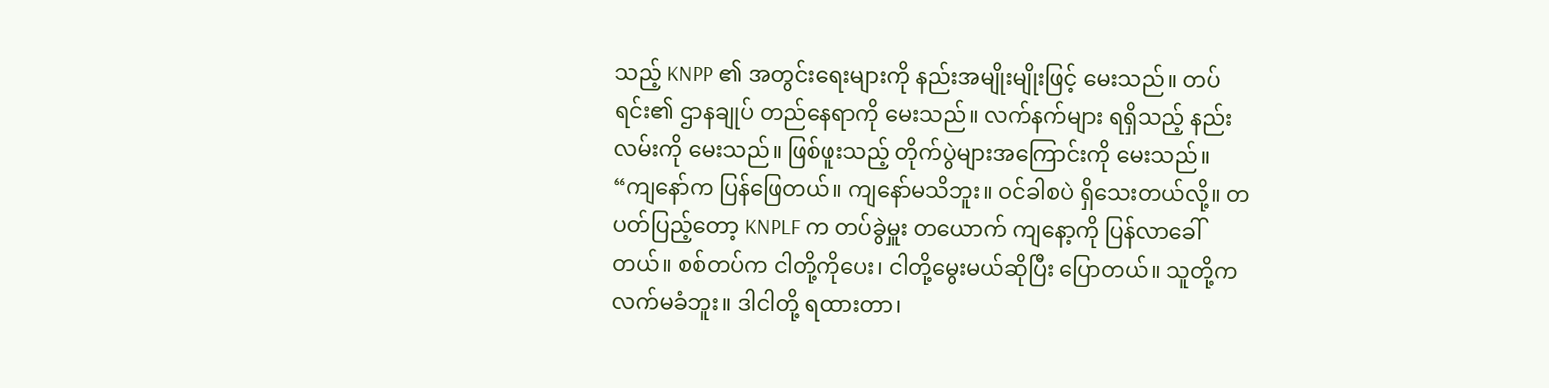သည့် KNPP ၏ အတွင်းရေးများကို နည်းအမျိုးမျိုးဖြင့် မေးသည်။ တပ်ရင်း၏ ဌာနချုပ် တည်နေရာကို မေးသည်။ လက်နက်များ ရရှိသည့် နည်းလမ်းကို မေးသည်။ ဖြစ်ဖူးသည့် တိုက်ပွဲများအကြောင်းကို မေးသည်။
“ကျနော်က ပြန်ဖြေတယ်။ ကျနော်မသိဘူး။ ဝင်ခါစပဲ ရှိသေးတယ်လို့။ တပတ်ပြည့်တော့ KNPLF က တပ်ခွဲမှူး တယောက် ကျနော့ကို ပြန်လာခေါ်တယ်။ စစ်တပ်က ငါတို့ကိုပေး၊ ငါတို့မွေးမယ်ဆိုပြီး ပြောတယ်။ သူတို့က လက်မခံဘူး။ ဒါငါတို့ ရထားတာ၊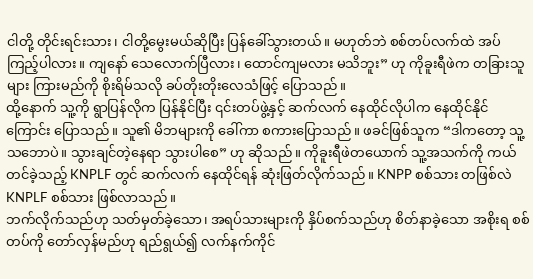ငါတို့ တိုင်းရင်းသား၊ ငါတို့မွေးမယ်ဆိုပြီး ပြန်ခေါ်သွားတယ်။ မဟုတ်ဘဲ စစ်တပ်လက်ထဲ အပ်ကြည့်ပါလား။ ကျနော် သေလောက်ပြီလား၊ ထောင်ကျမလား မသိဘူး” ဟု ကိုခူးရီဖဲက တခြားသူများ ကြားမည်ကို စိုးရိမ်သလို ခပ်တိုးတိုးလေသံဖြင့် ပြောသည်။
ထို့နောက် သူ့ကို ရွာပြန်လိုက ပြန်နိုင်ပြီး ၎င်းတပ်ဖွဲ့နှင့် ဆက်လက် နေထိုင်လိုပါက နေထိုင်နိုင်ကြောင်း ပြောသည်။ သူ၏ မိဘများကို ခေါ်ကာ စကားပြောသည်။ ဖခင်ဖြစ်သူက “ဒါကတော့ သူ့သဘောပဲ။ သွားချင်တဲ့နေရာ သွားပါစေ” ဟု ဆိုသည်။ ကိုခူးရီဖဲတယောက် သူ့အသက်ကို ကယ်တင်ခဲ့သည့် KNPLF တွင် ဆက်လက် နေထိုင်ရန် ဆုံးဖြတ်လိုက်သည်။ KNPP စစ်သား တဖြစ်လဲ KNPLF စစ်သား ဖြစ်လာသည်။
ဘက်လိုက်သည်ဟု သတ်မှတ်ခဲ့သော၊ အရပ်သားများကို နှိပ်စက်သည်ဟု စိတ်နာခဲ့သော အစိုးရ စစ်တပ်ကို တော်လှန်မည်ဟု ရည်ရွယ်၍ လက်နက်ကိုင်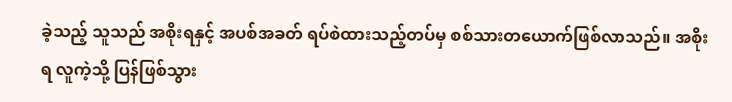ခဲ့သည့် သူသည် အစိုးရနှင့် အပစ်အခတ် ရပ်စဲထားသည့်တပ်မှ စစ်သားတယောက်ဖြစ်လာသည်။ အစိုးရ လူကဲ့သို့ ပြန်ဖြစ်သွား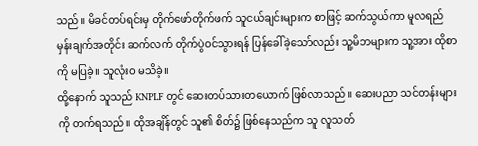သည်။ မိခင်တပ်ရင်းမှ တိုက်ဖော်တိုက်ဖက် သူငယ်ချင်းများက စာဖြင့် ဆက်သွယ်ကာ မူလရည်မှန်းချက်အတိုင်း ဆက်လက် တိုက်ပွဲဝင်သွားရန် ပြန်ခေါ်ခဲ့သော်လည်း သူ့မိဘများက သူ့အား ထိုစာကို မပြခဲ့။ သူလုံးဝ မသိခဲ့။
ထို့နောက် သူသည် KNPLF တွင် ဆေးတပ်သားတယောက် ဖြစ်လာသည်။ ဆေးပညာ သင်တန်းများကို တက်ရသည်။ ထိုအချိန်တွင် သူ၏ စိတ်၌ ဖြစ်နေသည်က သူ လူသတ်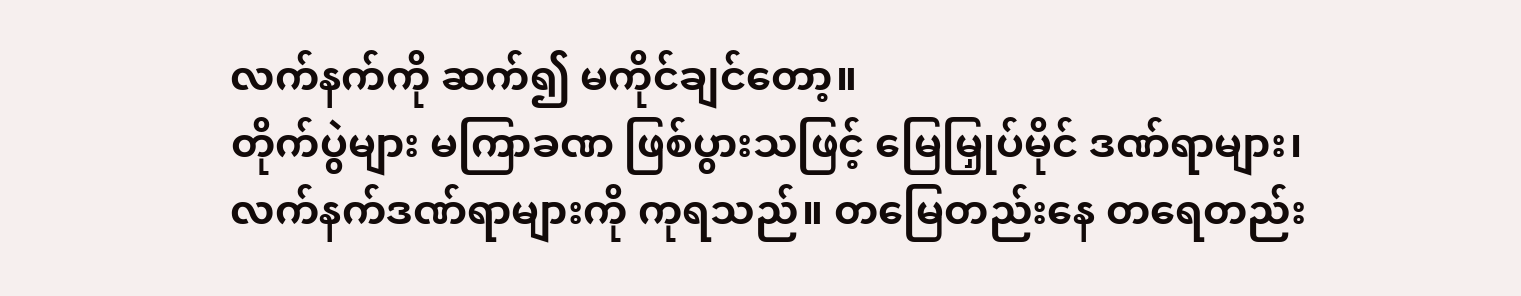လက်နက်ကို ဆက်၍ မကိုင်ချင်တော့။
တိုက်ပွဲများ မကြာခဏ ဖြစ်ပွားသဖြင့် မြေမြှုပ်မိုင် ဒဏ်ရာများ၊ လက်နက်ဒဏ်ရာများကို ကုရသည်။ တမြေတည်းနေ တရေတည်း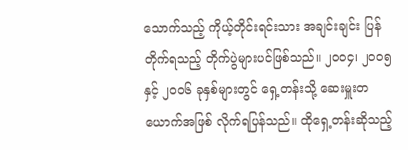သောက်သည့် ကိုယ့်တိုင်းရင်းသား အချင်းချင်း ပြန်တိုက်ရသည့် တိုက်ပွဲများပင်ဖြစ်သည်။ ၂၀၀၄၊ ၂၀၀၅ နှင့် ၂၀၀၆ ခုနှစ်များတွင် ရှေ့တန်းသို့ ဆေးမှူးတယောက်အဖြစ် လိုက်ရပြန်သည်။ ထိုရှေ့တန်းဆိုသည့်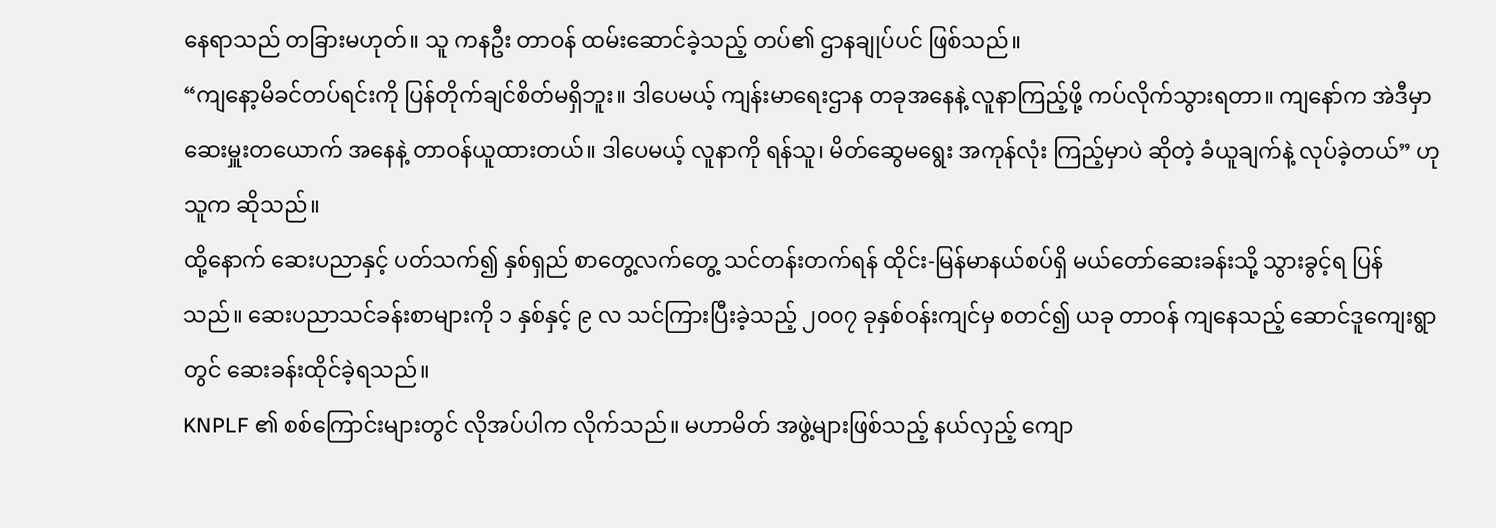နေရာသည် တခြားမဟုတ်။ သူ ကနဦး တာဝန် ထမ်းဆောင်ခဲ့သည့် တပ်၏ ဌာနချုပ်ပင် ဖြစ်သည်။
“ကျနော့မိခင်တပ်ရင်းကို ပြန်တိုက်ချင်စိတ်မရှိဘူး။ ဒါပေမယ့် ကျန်းမာရေးဌာန တခုအနေနဲ့ လူနာကြည့်ဖို့ ကပ်လိုက်သွားရတာ။ ကျနော်က အဲဒီမှာ ဆေးမှူးတယောက် အနေနဲ့ တာဝန်ယူထားတယ်။ ဒါပေမယ့် လူနာကို ရန်သူ၊ မိတ်ဆွေမရွေး အကုန်လုံး ကြည့်မှာပဲ ဆိုတဲ့ ခံယူချက်နဲ့ လုပ်ခဲ့တယ်” ဟု သူက ဆိုသည်။
ထို့နောက် ဆေးပညာနှင့် ပတ်သက်၍ နှစ်ရှည် စာတွေ့လက်တွေ့ သင်တန်းတက်ရန် ထိုင်း-မြန်မာနယ်စပ်ရှိ မယ်တော်ဆေးခန်းသို့ သွားခွင့်ရ ပြန်သည်။ ဆေးပညာသင်ခန်းစာများကို ၁ နှစ်နှင့် ၉ လ သင်ကြားပြီးခဲ့သည့် ၂၀၀၇ ခုနှစ်ဝန်းကျင်မှ စတင်၍ ယခု တာဝန် ကျနေသည့် ဆောင်ဒူကျေးရွာတွင် ဆေးခန်းထိုင်ခဲ့ရသည်။
KNPLF ၏ စစ်ကြောင်းများတွင် လိုအပ်ပါက လိုက်သည်။ မဟာမိတ် အဖွဲ့များဖြစ်သည့် နယ်လှည့် ကျော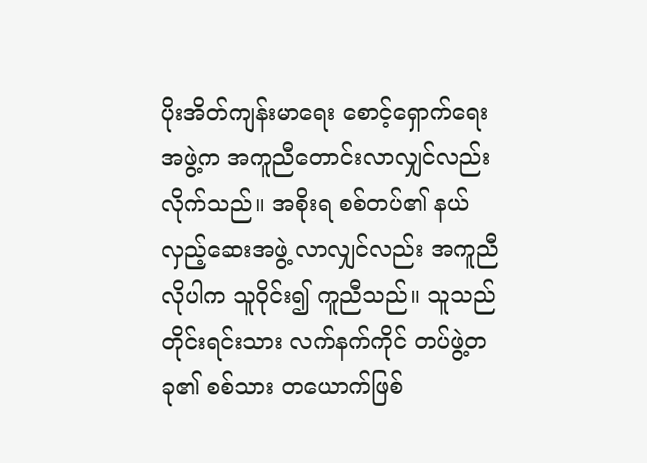ပိုးအိတ်ကျန်းမာရေး စောင့်ရှောက်ရေး အဖွဲ့က အကူညီတောင်းလာလျှင်လည်း လိုက်သည်။ အစိုးရ စစ်တပ်၏ နယ်လှည့်ဆေးအဖွဲ့ လာလျှင်လည်း အကူညီလိုပါက သူဝိုင်း၍ ကူညီသည်။ သူသည် တိုင်းရင်းသား လက်နက်ကိုင် တပ်ဖွဲ့တခု၏ စစ်သား တယောက်ဖြစ်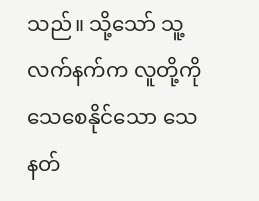သည်။ သို့သော် သူ့လက်နက်က လူတို့ကို သေစေနိုင်သော သေနတ်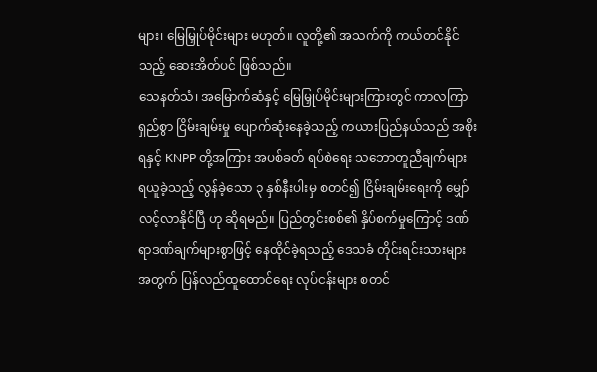များ၊ မြေမြှုပ်မိုင်းများ မဟုတ်။ လူတို့၏ အသက်ကို ကယ်တင်နိုင်သည့် ဆေးအိတ်ပင် ဖြစ်သည်။
သေနတ်သံ၊ အမြောက်ဆံနှင့် မြေမြှုပ်မိုင်းများကြားတွင် ကာလကြာရှည်စွာ ငြိမ်းချမ်းမှု ပျောက်ဆုံးနေခဲ့သည့် ကယားပြည်နယ်သည် အစိုးရနှင့် KNPP တို့အကြား အပစ်ခတ် ရပ်စဲရေး သဘောတူညီချက်များ ရယူခဲ့သည့် လွန်ခဲ့သော ၃ နှစ်နီးပါးမှ စတင်၍ ငြိမ်းချမ်းရေးကို မျှော်လင့်လာနိုင်ပြီ ဟု ဆိုရမည်။ ပြည်တွင်းစစ်၏ နှိပ်စက်မှုကြောင့် ဒဏ်ရာဒဏ်ချက်များစွာဖြင့် နေထိုင်ခဲ့ရသည့် ဒေသခံ တိုင်းရင်းသားများအတွက် ပြန်လည်ထူထောင်ရေး လုပ်ငန်းများ စတင်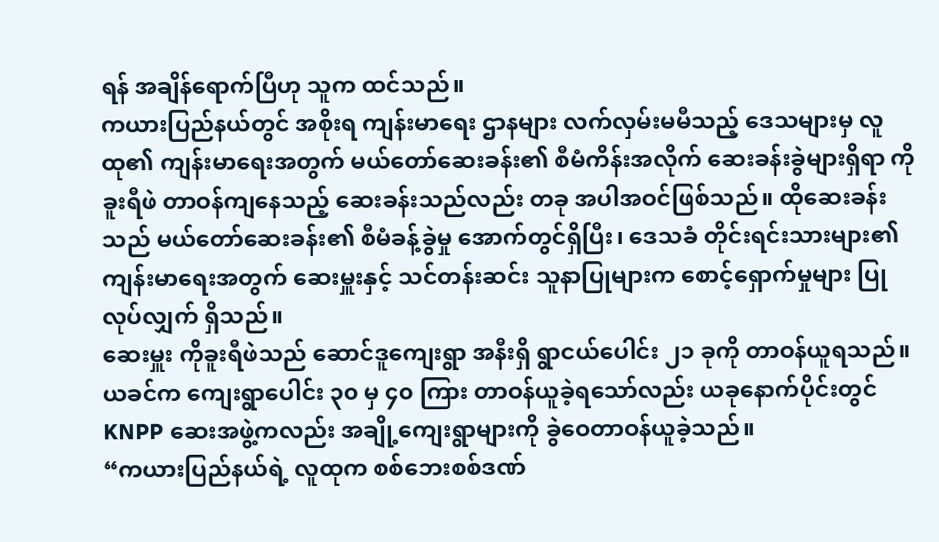ရန် အချိန်ရောက်ပြီဟု သူက ထင်သည်။
ကယားပြည်နယ်တွင် အစိုးရ ကျန်းမာရေး ဌာနများ လက်လှမ်းမမီသည့် ဒေသများမှ လူထု၏ ကျန်းမာရေးအတွက် မယ်တော်ဆေးခန်း၏ စီမံကိန်းအလိုက် ဆေးခန်းခွဲများရှိရာ ကိုခူးရီဖဲ တာဝန်ကျနေသည့် ဆေးခန်းသည်လည်း တခု အပါအဝင်ဖြစ်သည်။ ထိုဆေးခန်းသည် မယ်တော်ဆေးခန်း၏ စီမံခန့်ခွဲမှု အောက်တွင်ရှိပြီး၊ ဒေသခံ တိုင်းရင်းသားများ၏ ကျန်းမာရေးအတွက် ဆေးမှူးနှင့် သင်တန်းဆင်း သူနာပြုများက စောင့်ရှောက်မှုများ ပြုလုပ်လျှက် ရှိသည်။
ဆေးမှူး ကိုခူးရီဖဲသည် ဆောင်ဒူကျေးရွာ အနီးရှိ ရွာငယ်ပေါင်း ၂၁ ခုကို တာဝန်ယူရသည်။ ယခင်က ကျေးရွာပေါင်း ၃၀ မှ ၄၀ ကြား တာဝန်ယူခဲ့ရသော်လည်း ယခုနောက်ပိုင်းတွင် KNPP ဆေးအဖွဲ့ကလည်း အချို့ကျေးရွာများကို ခွဲဝေတာဝန်ယူခဲ့သည်။
“ကယားပြည်နယ်ရဲ့ လူထုက စစ်ဘေးစစ်ဒဏ်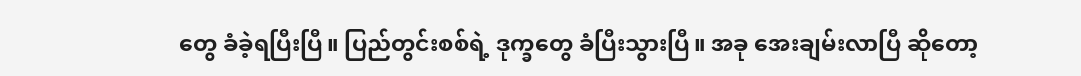တွေ ခံခဲ့ရပြီးပြီ။ ပြည်တွင်းစစ်ရဲ့ ဒုက္ခတွေ ခံပြီးသွားပြီ။ အခု အေးချမ်းလာပြီ ဆိုတော့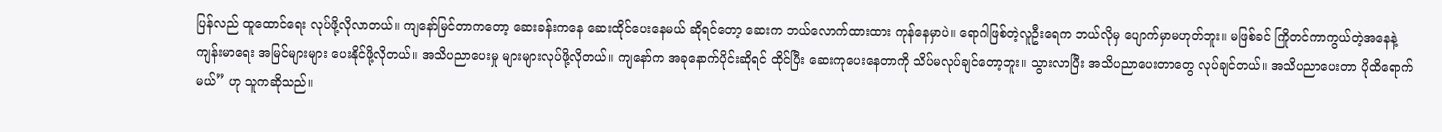ပြန်လည် ထူထောင်ရေး လုပ်ဖို့လိုလာတယ်။ ကျနော်မြင်တာကတော့ ဆေးခန်းကနေ ဆေးထိုင်ပေးနေမယ် ဆိုရင်တော့ ဆေးက ဘယ်လောက်ထားထား ကုန်နေမှာပဲ။ ရောဂါဖြစ်တဲ့လူဦးရေက ဘယ်လိုမှ ပျောက်မှာမဟုတ်ဘူး။ မဖြစ်ခင် ကြိုတင်ကာကွယ်တဲ့အနေနဲ့ ကျန်းမာရေး အမြင်များများ ပေးနိုင်ဖို့လိုတယ်။ အသိပညာပေးမှု များများလုပ်ဖို့လိုတယ်။ ကျနော်က အခုနောက်ပိုင်းဆိုရင် ထိုင်ပြီး ဆေးကုပေးနေတာကို သိပ်မလုပ်ချင်တော့ဘူး။ သွားလာပြီး အသိပညာပေးတာတွေ လုပ်ချင်တယ်။ အသိပညာပေးတာ ပိုထိရောက် မယ်” ဟု သူကဆိုသည်။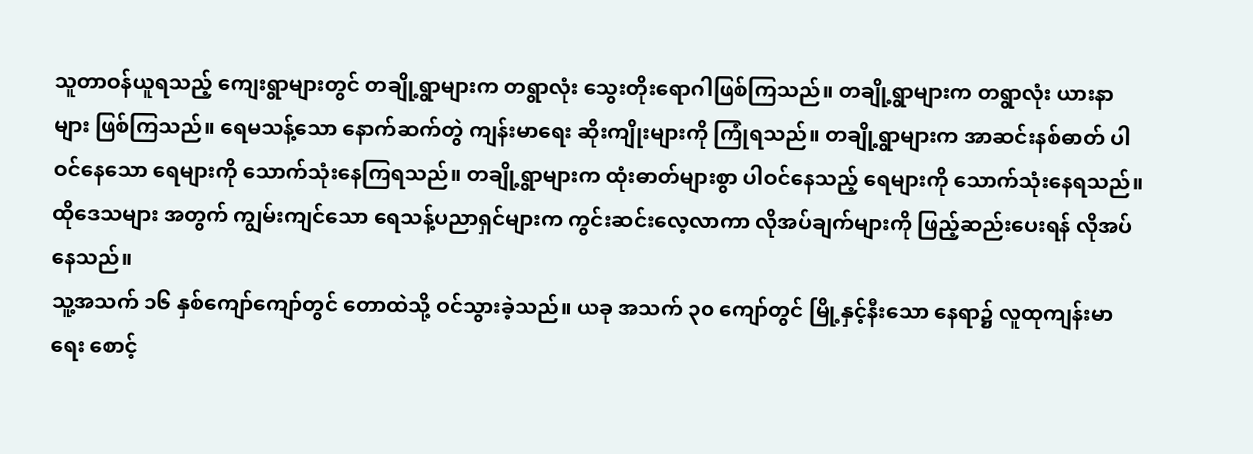သူတာဝန်ယူရသည့် ကျေးရွာများတွင် တချို့ရွာများက တရွာလုံး သွေးတိုးရောဂါဖြစ်ကြသည်။ တချို့ရွာများက တရွာလုံး ယားနာများ ဖြစ်ကြသည်။ ရေမသန့်သော နောက်ဆက်တွဲ ကျန်းမာရေး ဆိုးကျိုးများကို ကြုံရသည်။ တချို့ရွာများက အာဆင်းနစ်ဓာတ် ပါဝင်နေသော ရေများကို သောက်သုံးနေကြရသည်။ တချို့ရွာများက ထုံးဓာတ်များစွာ ပါဝင်နေသည့် ရေများကို သောက်သုံးနေရသည်။ ထိုဒေသများ အတွက် ကျွမ်းကျင်သော ရေသန့်ပညာရှင်များက ကွင်းဆင်းလေ့လာကာ လိုအပ်ချက်များကို ဖြည့်ဆည်းပေးရန် လိုအပ်နေသည်။
သူ့အသက် ၁၆ နှစ်ကျော်ကျော်တွင် တောထဲသို့ ဝင်သွားခဲ့သည်။ ယခု အသက် ၃၀ ကျော်တွင် မြို့နှင့်နီးသော နေရာ၌ လူထုကျန်းမာရေး စောင့်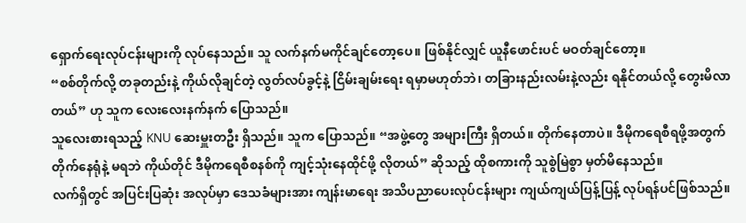ရှောက်ရေးလုပ်ငန်းများကို လုပ်နေသည်။ သူ လက်နက်မကိုင်ချင်တော့ပေ။ ဖြစ်နိုင်လျှင် ယူနီဖောင်းပင် မဝတ်ချင်တော့။
“စစ်တိုက်လို့ တခုတည်းနဲ့ ကိုယ်လိုချင်တဲ့ လွတ်လပ်ခွင့်နဲ့ ငြိမ်းချမ်းရေး ရမှာမဟုတ်ဘဲ၊ တခြားနည်းလမ်းနဲ့လည်း ရနိုင်တယ်လို့ တွေးမိလာတယ်” ဟု သူက လေးလေးနက်နက် ပြောသည်။
သူလေးစားရသည့် KNU ဆေးမှူးတဦး ရှိသည်။ သူက ပြောသည်။ “အဖွဲ့တွေ အများကြီး ရှိတယ်။ တိုက်နေတာပဲ။ ဒီမိုကရေစီရဖို့အတွက် တိုက်နေရုံနဲ့ မရဘဲ ကိုယ်တိုင် ဒီမိုကရေစီစနစ်ကို ကျင့်သုံးနေထိုင်ဖို့ လိုတယ်” ဆိုသည့် ထိုစကားကို သူစွဲမြဲစွာ မှတ်မိနေသည်။
လက်ရှိတွင် အပြင်းပြဆုံး အလုပ်မှာ ဒေသခံများအား ကျန်းမာရေး အသိပညာပေးလုပ်ငန်းများ ကျယ်ကျယ်ပြန့်ပြန့် လုပ်ရန်ပင်ဖြစ်သည်။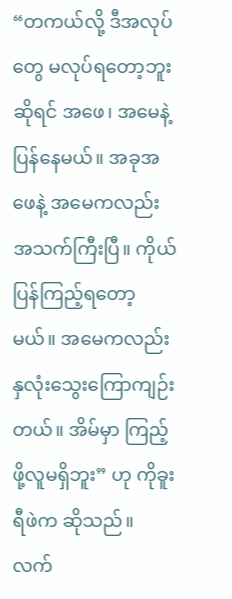“တကယ်လို့ ဒီအလုပ်တွေ မလုပ်ရတော့ဘူးဆိုရင် အဖေ၊ အမေနဲ့ ပြန်နေမယ်။ အခုအဖေနဲ့ အမေကလည်း အသက်ကြီးပြီ။ ကိုယ်ပြန်ကြည့်ရတော့မယ်။ အမေကလည်း နှလုံးသွေးကြောကျဉ်းတယ်။ အိမ်မှာ ကြည့်ဖို့လူမရှိဘူး” ဟု ကိုခူးရီဖဲက ဆိုသည်။
လက်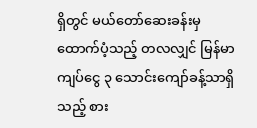ရှိတွင် မယ်တော်ဆေးခန်းမှ ထောက်ပံ့သည့် တလလျှင် မြန်မာကျပ်ငွေ ၃ သောင်းကျော်ခန့်သာရှိသည့် စား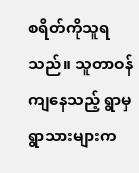စရိတ်ကိုသူရသည်။ သူတာဝန်ကျနေသည့် ရွာမှ ရွာသားများက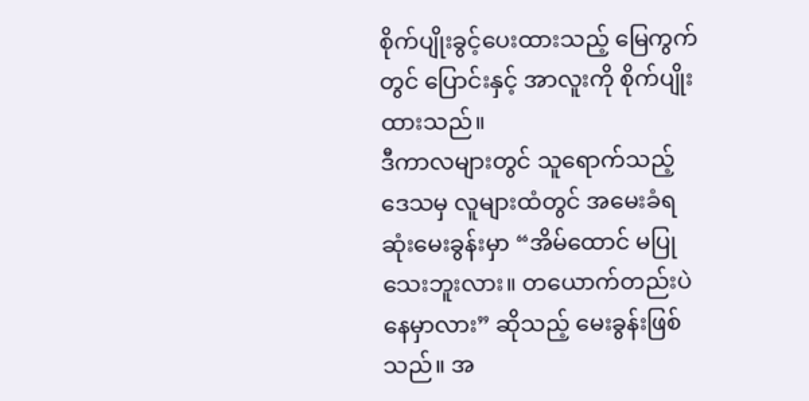စိုက်ပျိုးခွင့်ပေးထားသည့် မြေကွက်တွင် ပြောင်းနှင့် အာလူးကို စိုက်ပျိုးထားသည်။
ဒီကာလများတွင် သူရောက်သည့် ဒေသမှ လူများထံတွင် အမေးခံရဆုံးမေးခွန်းမှာ “အိမ်ထောင် မပြုသေးဘူးလား။ တယောက်တည်းပဲ နေမှာလား” ဆိုသည့် မေးခွန်းဖြစ်သည်။ အ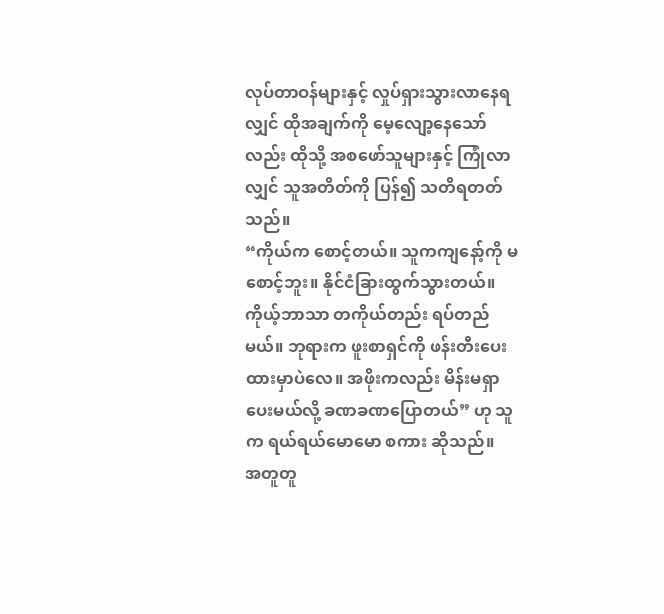လုပ်တာဝန်များနှင့် လှုပ်ရှားသွားလာနေရလျှင် ထိုအချက်ကို မေ့လျော့နေသော်လည်း ထိုသို့ အစဖော်သူများနှင့် ကြုံလာလျှင် သူအတိတ်ကို ပြန်၍ သတိရတတ်သည်။
“ကိုယ်က စောင့်တယ်။ သူကကျနော့်ကို မစောင့်ဘူး။ နိုင်ငံခြားထွက်သွားတယ်။ ကိုယ့်ဘာသာ တကိုယ်တည်း ရပ်တည်မယ်။ ဘုရားက ဖူးစာရှင်ကို ဖန်းတီးပေးထားမှာပဲလေ။ အဖိုးကလည်း မိန်းမရှာပေးမယ်လို့ ခဏခဏပြောတယ်” ဟု သူက ရယ်ရယ်မောမော စကား ဆိုသည်။
အတူတူ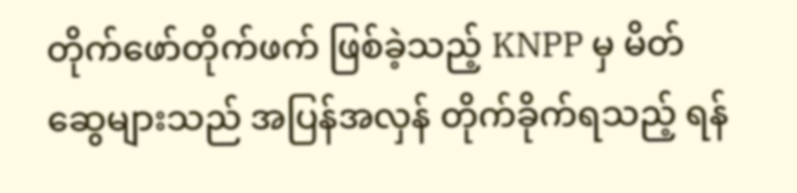တိုက်ဖော်တိုက်ဖက် ဖြစ်ခဲ့သည့် KNPP မှ မိတ်ဆွေများသည် အပြန်အလှန် တိုက်ခိုက်ရသည့် ရန်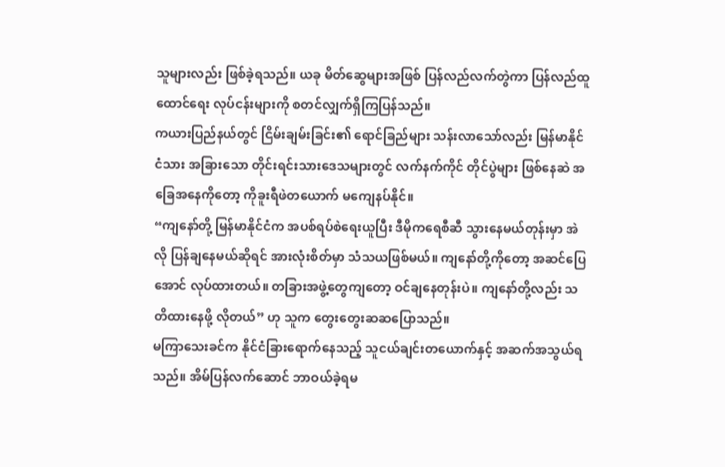သူများလည်း ဖြစ်ခဲ့ရသည်။ ယခု မိတ်ဆွေများအဖြစ် ပြန်လည်လက်တွဲကာ ပြန်လည်ထူထောင်ရေး လုပ်ငန်းများကို စတင်လျှက်ရှိကြပြန်သည်။
ကယားပြည်နယ်တွင် ငြိမ်းချမ်းခြင်း၏ ရောင်ခြည်များ သန်းလာသော်လည်း မြန်မာနိုင်ငံသား အခြားသော တိုင်းရင်းသားဒေသများတွင် လက်နက်ကိုင် တိုင်ပွဲများ ဖြစ်နေဆဲ အခြေအနေကိုတော့ ကိုခူးရီဖဲတယောက် မကျေနပ်နိုင်။
“ကျနော်တို့ မြန်မာနိုင်ငံက အပစ်ရပ်စဲရေးယူပြီး ဒီမိုကရေစီဆီ သွားနေမယ်တုန်းမှာ အဲလို ပြန်ချနေမယ်ဆိုရင် အားလုံးစိတ်မှာ သံသယဖြစ်မယ်။ ကျနော်တို့ကိုတော့ အဆင်ပြေအောင် လုပ်ထားတယ်။ တခြားအဖွဲ့တွေကျတော့ ဝင်ချနေတုန်းပဲ။ ကျနော်တို့လည်း သတိထားနေဖို့ လိုတယ်” ဟု သူက တွေးတွေးဆဆပြောသည်။
မကြာသေးခင်က နိုင်ငံခြားရောက်နေသည့် သူငယ်ချင်းတယောက်နှင့် အဆက်အသွယ်ရသည်။ အိမ်ပြန်လက်ဆောင် ဘာဝယ်ခဲ့ရမ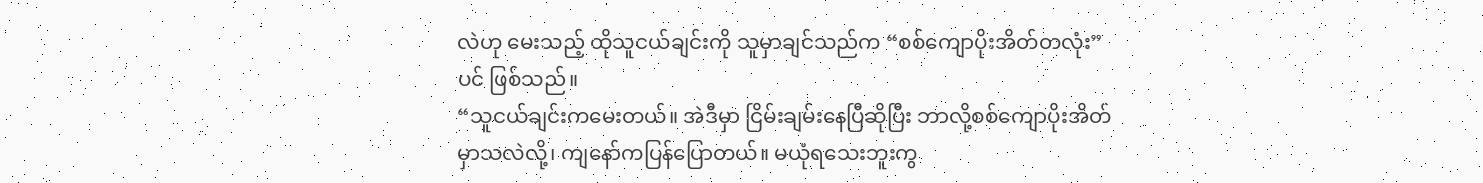လဲဟု မေးသည့် ထိုသူငယ်ချင်းကို သူမှာချင်သည်က “စစ်ကျောပိုးအိတ်တလုံး” ပင် ဖြစ်သည်။
“သူငယ်ချင်းကမေးတယ်။ အဲဒီမှာ ငြိမ်းချမ်းနေပြီဆိုပြီး ဘာလို့စစ်ကျောပိုးအိတ် မှာသလဲလို့၊ ကျနော်ကပြန်ပြောတယ်။ မယုံရသေးဘူးကွ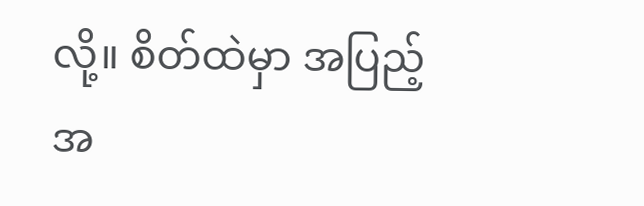လို့။ စိတ်ထဲမှာ အပြည့်အ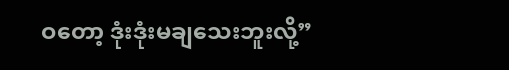ဝတော့ ဒုံးဒုံးမချသေးဘူးလို့”